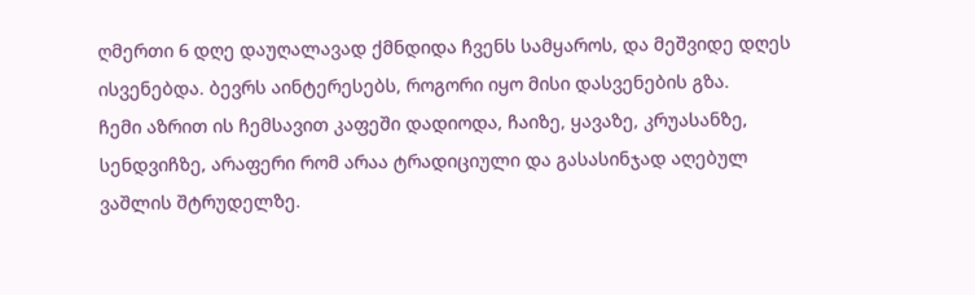ღმერთი 6 დღე დაუღალავად ქმნდიდა ჩვენს სამყაროს, და მეშვიდე დღეს ისვენებდა. ბევრს აინტერესებს, როგორი იყო მისი დასვენების გზა.
ჩემი აზრით ის ჩემსავით კაფეში დადიოდა, ჩაიზე, ყავაზე, კრუასანზე, სენდვიჩზე, არაფერი რომ არაა ტრადიციული და გასასინჯად აღებულ ვაშლის შტრუდელზე.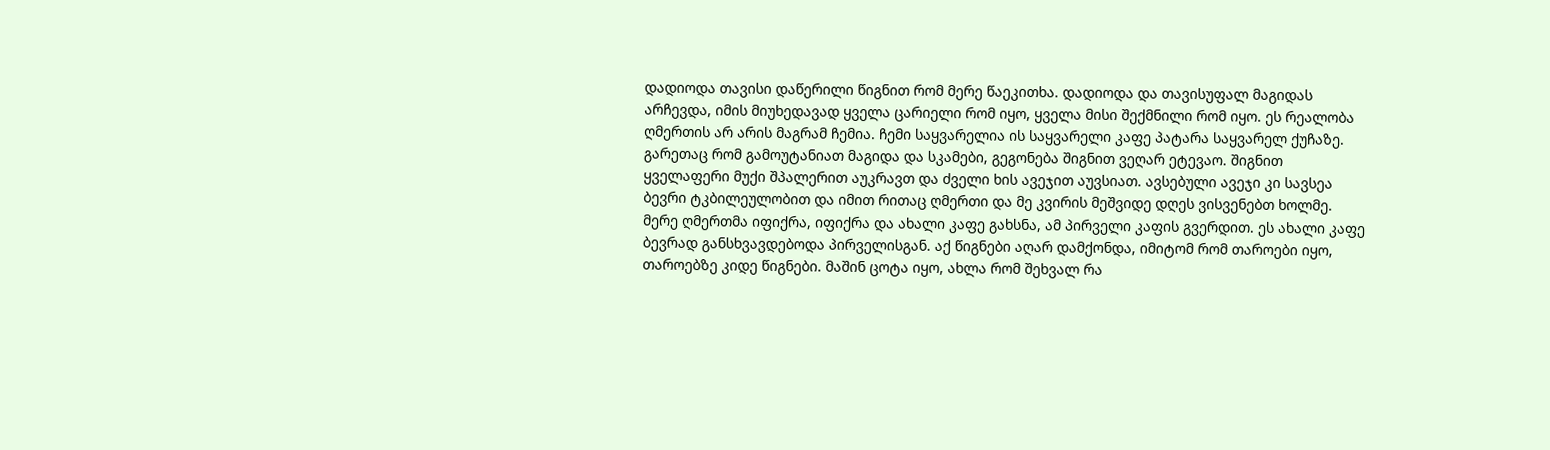დადიოდა თავისი დაწერილი წიგნით რომ მერე წაეკითხა. დადიოდა და თავისუფალ მაგიდას არჩევდა, იმის მიუხედავად ყველა ცარიელი რომ იყო, ყველა მისი შექმნილი რომ იყო. ეს რეალობა ღმერთის არ არის მაგრამ ჩემია. ჩემი საყვარელია ის საყვარელი კაფე პატარა საყვარელ ქუჩაზე. გარეთაც რომ გამოუტანიათ მაგიდა და სკამები, გეგონება შიგნით ვეღარ ეტევაო. შიგნით ყველაფერი მუქი შპალერით აუკრავთ და ძველი ხის ავეჯით აუვსიათ. ავსებული ავეჯი კი სავსეა ბევრი ტკბილეულობით და იმით რითაც ღმერთი და მე კვირის მეშვიდე დღეს ვისვენებთ ხოლმე. მერე ღმერთმა იფიქრა, იფიქრა და ახალი კაფე გახსნა, ამ პირველი კაფის გვერდით. ეს ახალი კაფე ბევრად განსხვავდებოდა პირველისგან. აქ წიგნები აღარ დამქონდა, იმიტომ რომ თაროები იყო, თაროებზე კიდე წიგნები. მაშინ ცოტა იყო, ახლა რომ შეხვალ რა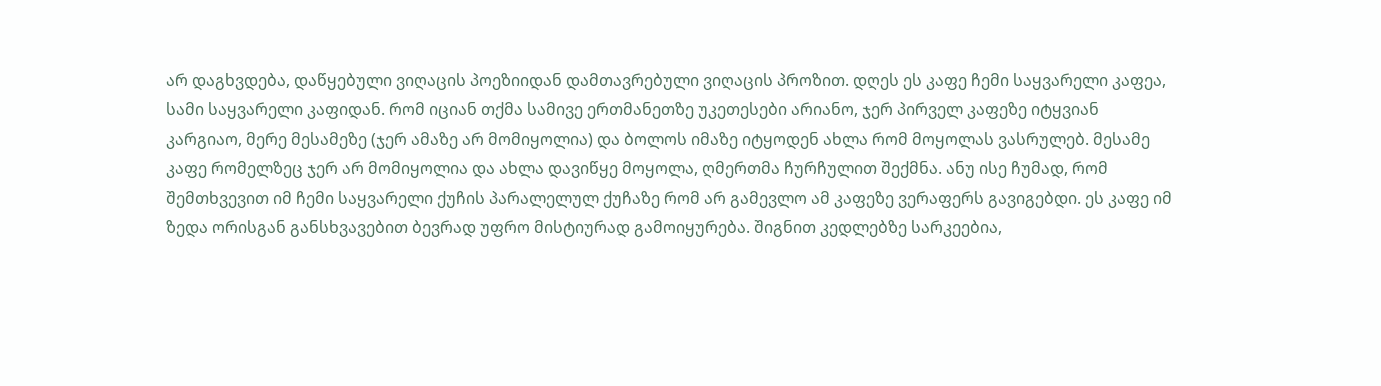არ დაგხვდება, დაწყებული ვიღაცის პოეზიიდან დამთავრებული ვიღაცის პროზით. დღეს ეს კაფე ჩემი საყვარელი კაფეა, სამი საყვარელი კაფიდან. რომ იციან თქმა სამივე ერთმანეთზე უკეთესები არიანო, ჯერ პირველ კაფეზე იტყვიან კარგიაო, მერე მესამეზე (ჯერ ამაზე არ მომიყოლია) და ბოლოს იმაზე იტყოდენ ახლა რომ მოყოლას ვასრულებ. მესამე კაფე რომელზეც ჯერ არ მომიყოლია და ახლა დავიწყე მოყოლა, ღმერთმა ჩურჩულით შექმნა. ანუ ისე ჩუმად, რომ შემთხვევით იმ ჩემი საყვარელი ქუჩის პარალელულ ქუჩაზე რომ არ გამევლო ამ კაფეზე ვერაფერს გავიგებდი. ეს კაფე იმ ზედა ორისგან განსხვავებით ბევრად უფრო მისტიურად გამოიყურება. შიგნით კედლებზე სარკეებია,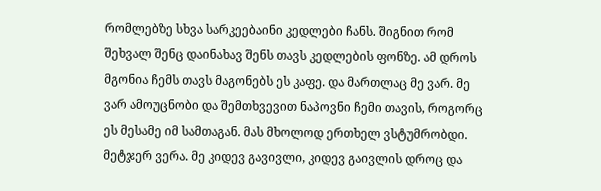რომლებზე სხვა სარკეებაინი კედლები ჩანს. შიგნით რომ შეხვალ შენც დაინახავ შენს თავს კედლების ფონზე. ამ დროს მგონია ჩემს თავს მაგონებს ეს კაფე. და მართლაც მე ვარ. მე ვარ ამოუცნობი და შემთხვევით ნაპოვნი ჩემი თავის, როგორც ეს მესამე იმ სამთაგან. მას მხოლოდ ერთხელ ვსტუმრობდი. მეტჯერ ვერა. მე კიდევ გავივლი, კიდევ გაივლის დროც და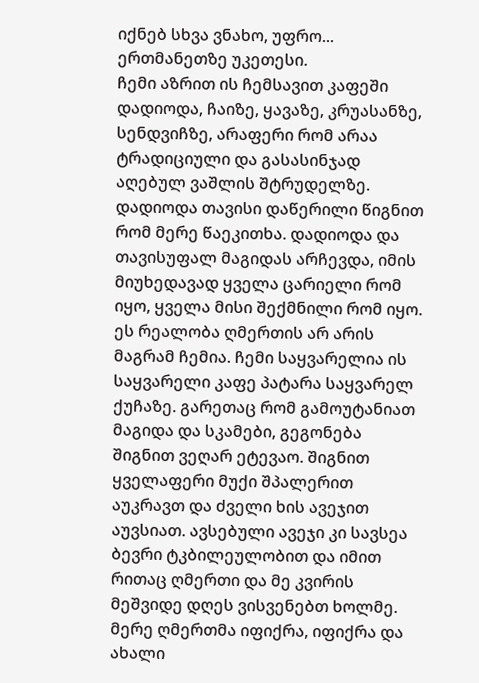იქნებ სხვა ვნახო, უფრო... ერთმანეთზე უკეთესი.
ჩემი აზრით ის ჩემსავით კაფეში დადიოდა, ჩაიზე, ყავაზე, კრუასანზე, სენდვიჩზე, არაფერი რომ არაა ტრადიციული და გასასინჯად აღებულ ვაშლის შტრუდელზე. დადიოდა თავისი დაწერილი წიგნით რომ მერე წაეკითხა. დადიოდა და თავისუფალ მაგიდას არჩევდა, იმის მიუხედავად ყველა ცარიელი რომ იყო, ყველა მისი შექმნილი რომ იყო. ეს რეალობა ღმერთის არ არის მაგრამ ჩემია. ჩემი საყვარელია ის საყვარელი კაფე პატარა საყვარელ ქუჩაზე. გარეთაც რომ გამოუტანიათ მაგიდა და სკამები, გეგონება შიგნით ვეღარ ეტევაო. შიგნით ყველაფერი მუქი შპალერით აუკრავთ და ძველი ხის ავეჯით აუვსიათ. ავსებული ავეჯი კი სავსეა ბევრი ტკბილეულობით და იმით რითაც ღმერთი და მე კვირის მეშვიდე დღეს ვისვენებთ ხოლმე. მერე ღმერთმა იფიქრა, იფიქრა და ახალი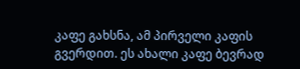კაფე გახსნა, ამ პირველი კაფის გვერდით. ეს ახალი კაფე ბევრად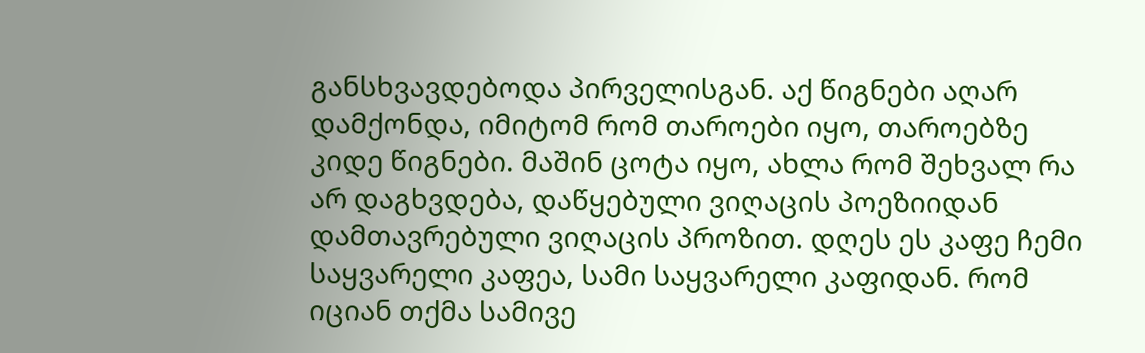განსხვავდებოდა პირველისგან. აქ წიგნები აღარ დამქონდა, იმიტომ რომ თაროები იყო, თაროებზე კიდე წიგნები. მაშინ ცოტა იყო, ახლა რომ შეხვალ რა არ დაგხვდება, დაწყებული ვიღაცის პოეზიიდან დამთავრებული ვიღაცის პროზით. დღეს ეს კაფე ჩემი საყვარელი კაფეა, სამი საყვარელი კაფიდან. რომ იციან თქმა სამივე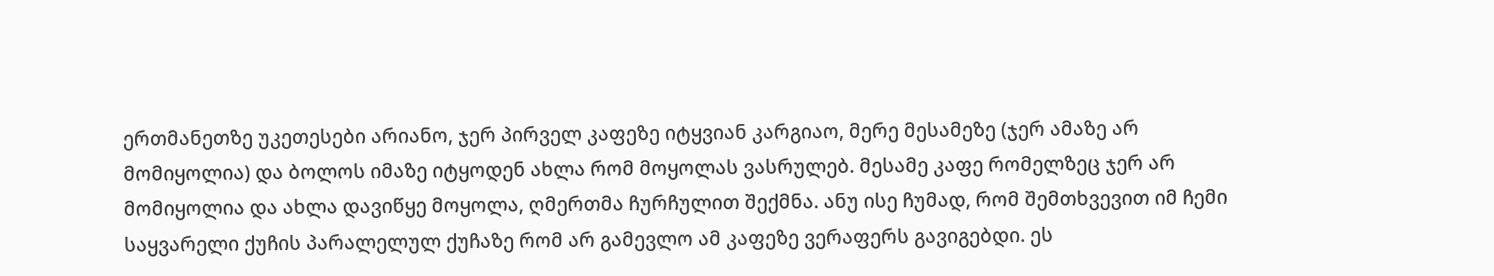ერთმანეთზე უკეთესები არიანო, ჯერ პირველ კაფეზე იტყვიან კარგიაო, მერე მესამეზე (ჯერ ამაზე არ მომიყოლია) და ბოლოს იმაზე იტყოდენ ახლა რომ მოყოლას ვასრულებ. მესამე კაფე რომელზეც ჯერ არ მომიყოლია და ახლა დავიწყე მოყოლა, ღმერთმა ჩურჩულით შექმნა. ანუ ისე ჩუმად, რომ შემთხვევით იმ ჩემი საყვარელი ქუჩის პარალელულ ქუჩაზე რომ არ გამევლო ამ კაფეზე ვერაფერს გავიგებდი. ეს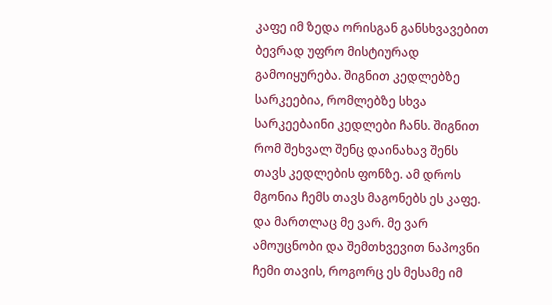კაფე იმ ზედა ორისგან განსხვავებით ბევრად უფრო მისტიურად გამოიყურება. შიგნით კედლებზე სარკეებია, რომლებზე სხვა სარკეებაინი კედლები ჩანს. შიგნით რომ შეხვალ შენც დაინახავ შენს თავს კედლების ფონზე. ამ დროს მგონია ჩემს თავს მაგონებს ეს კაფე. და მართლაც მე ვარ. მე ვარ ამოუცნობი და შემთხვევით ნაპოვნი ჩემი თავის, როგორც ეს მესამე იმ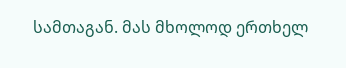სამთაგან. მას მხოლოდ ერთხელ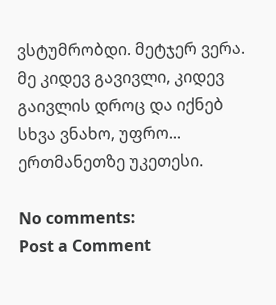ვსტუმრობდი. მეტჯერ ვერა. მე კიდევ გავივლი, კიდევ გაივლის დროც და იქნებ სხვა ვნახო, უფრო... ერთმანეთზე უკეთესი.

No comments:
Post a Comment